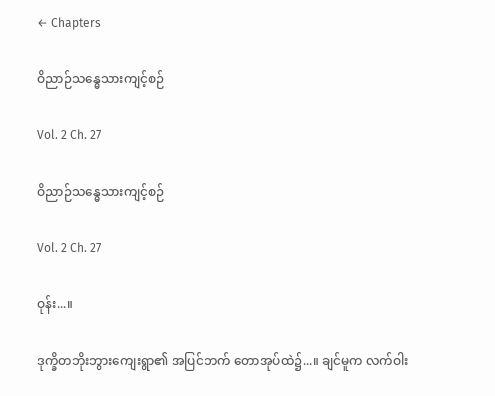← Chapters

ဝိညာဉ်သန္ဓေသားကျင့်စဉ်

Vol. 2 Ch. 27

ဝိညာဉ်သန္ဓေသားကျင့်စဉ်

Vol. 2 Ch. 27

ဝုန်း...။

ဒုက္ခိတဘိုးဘွားကျေးရွာ၏ အပြင်ဘက် တောအုပ်ထဲ၌...။ ချင်မူက လက်ဝါး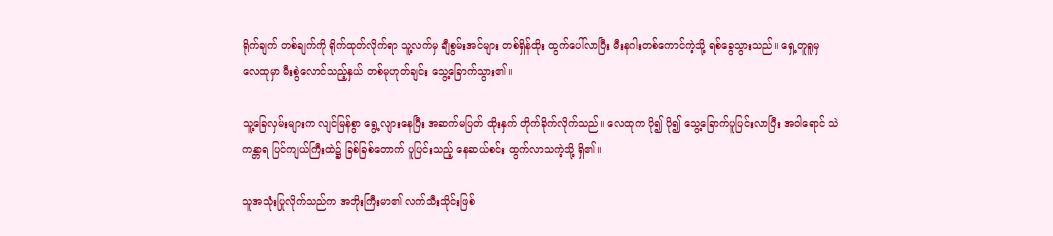ရိုက်ချက် တစ်ချက်ကို ရိုက်ထုတ်လိုက်ရာ သူ့လက်မှ ချီစွမ်းအင်များ တစ်ရှိန်ထိုး ထွက်ပေါ်လာပြီး မီးနဂါးတစ်ကောင်ကဲ့သို့ ရစ်ခွေသွားသည်။ ရှေ့တူရူမှ လေထုမှာ မီးစွဲလောင်သည့်နှယ် တစ်မုဟုတ်ချင်း သွေ့ခြောက်သွား၏။

သူ့ခြေလှမ်းများက လျင်မြန်စွာ ရွေ့လျားနေပြီး အဆက်မပြတ် ထိုးနှက် တိုက်ခိုက်လိုက်သည်။ လေထုက ပို၍ ပို၍ သွေ့ခြောက်ပူပြင်းလာပြီး အဝါရောင် သဲကန္တာရ ပြင်ကျယ်ကြီးထဲ၌ ခြစ်ခြစ်တောက် ပူပြင်းသည့် နေဆယ်စင်း ထွက်လာသကဲ့သို့ ရှိ၏။

သူအသုံးပြုလိုက်သည်က အဘိုးကြီးမာ၏ လက်သီးသိုင်းဖြစ်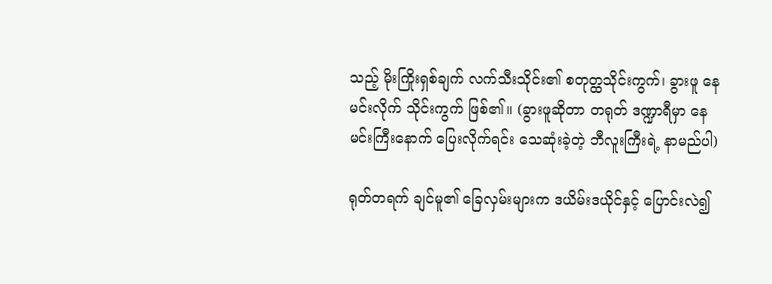သည့် မိုးကြိုးရှစ်ချက် လက်သီးသိုင်း၏ စတုတ္ထသိုင်းကွက်၊ ခွားဖူ နေမင်းလိုက် သိုင်းကွက် ဖြစ်၏။ (ခွားဖူဆိုတာ တရုတ် ဒဏ္ဍာရီမှာ နေမင်းကြီးနောက် ပြေးလိုက်ရင်း သေဆုံးခဲ့တဲ့ ဘီလူးကြီးရဲ့ နာမည်ပါ)

ရုတ်တရက် ချင်မူ၏ ခြေလှမ်းများက ဒယိမ်းဒယိုင်နှင့် ပြောင်းလဲ၍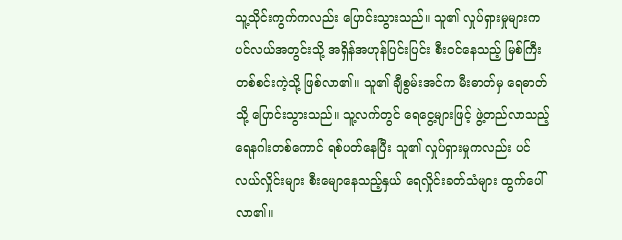သူ့သိုင်းကွက်ကလည်း ပြောင်းသွားသည်။ သူ၏ လှုပ်ရှားမှုများက ပင်လယ်အတွင်းသို့ အရှိန်အဟုန်ပြင်းပြင်း စီးဝင်နေသည့် မြစ်ကြီးတစ်စင်းကဲ့သို့ ဖြစ်လာ၏။ သူ၏ ချီစွမ်းအင်က မီးဓာတ်မှ ရေဓာတ်သို့ ပြောင်းသွားသည်။ သူ့လက်တွင် ရေငွေ့များဖြင့် ဖွဲ့တည်လာသည့် ရေနဂါးတစ်ကောင် ရစ်ပတ်နေပြီး သူ၏ လှုပ်ရှားမှုကလည်း ပင်လယ်လှိုင်းများ စီးမျောနေသည့်နှယ် ရေလှိုင်းခတ်သံများ ထွက်ပေါ်လာ၏။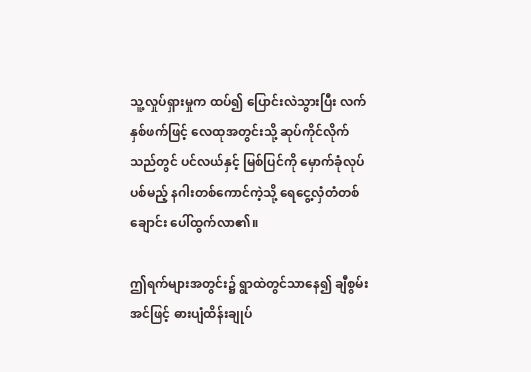သူ့လှုပ်ရှားမှုက ထပ်၍ ပြောင်းလဲသွားပြီး လက်နှစ်ဖက်ဖြင့် လေထုအတွင်းသို့ ဆုပ်ကိုင်လိုက်သည်တွင် ပင်လယ်နှင့် မြစ်ပြင်ကို မှောက်ခုံလုပ်ပစ်မည့် နဂါးတစ်ကောင်ကဲ့သို့ ရေငွေ့လှံတံတစ်ချောင်း ပေါ်ထွက်လာ၏။

ဤရက်များအတွင်း၌ ရွာထဲတွင်သာနေ၍ ချီစွမ်းအင်ဖြင့် ဓားပျံထိန်းချုပ်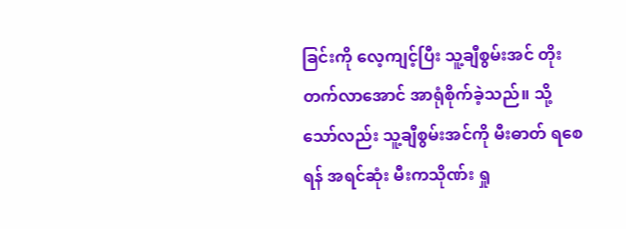ခြင်းကို လေ့ကျင့်ပြီး သူ့ချီစွမ်းအင် တိုးတက်လာအောင် အာရုံစိုက်ခဲ့သည်။ သို့သော်လည်း သူ့ချီစွမ်းအင်ကို မီးဓာတ် ရစေရန် အရင်ဆုံး မီးကသိုဏ်း ရှု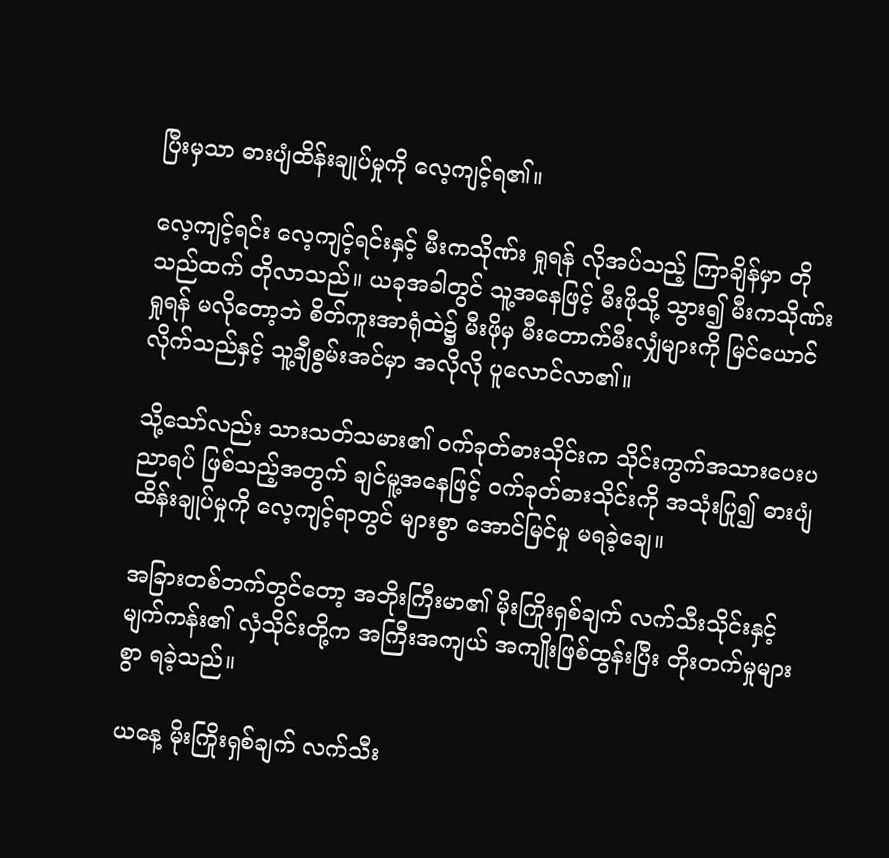ပြီးမှသာ ဓားပျံထိန်းချုပ်မှုကို လေ့ကျင့်ရ၏။

လေ့ကျင့်ရင်း လေ့ကျင့်ရင်းနှင့် မီးကသိုဏ်း ရှုရန် လိုအပ်သည့် ကြာချိန်မှာ တိုသည်ထက် တိုလာသည်။ ယခုအခါတွင် သူ့အနေဖြင့် မီးဖိုသို့ သွား၍ မီးကသိုဏ်းရှုရန် မလိုတော့ဘဲ စိတ်ကူးအာရုံထဲ၌ မီးဖိုမှ မီးတောက်မီးလျှံများကို မြင်ယောင်လိုက်သည်နှင့် သူ့ချီစွမ်းအင်မှာ အလိုလို ပူလောင်လာ၏။

သို့သော်လည်း သားသတ်သမား၏ ဝက်ခုတ်ဓားသိုင်းက သိုင်းကွက်အသားပေးပညာရပ် ဖြစ်သည့်အတွက် ချင်မူ့အနေဖြင့် ဝက်ခုတ်ဓားသိုင်းကို အသုံးပြု၍ ဓားပျံထိန်းချုပ်မှုကို လေ့ကျင့်ရာတွင် များစွာ အောင်မြင်မှု မရခဲ့ချေ။

အခြားတစ်ဘက်တွင်တော့ အဘိုးကြီးမာ၏ မိုးကြိုးရှစ်ချက် လက်သီးသိုင်းနှင့် မျက်ကန်း၏ လှံသိုင်းတို့က အကြီးအကျယ် အကျိုးဖြစ်ထွန်းပြီး တိုးတက်မှုများစွာ ရခဲ့သည်။

ယနေ့ မိုးကြိုးရှစ်ချက် လက်သီး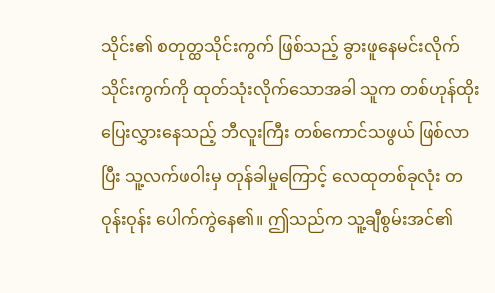သိုင်း၏ စတုတ္ထသိုင်းကွက် ဖြစ်သည့် ခွားဖူနေမင်းလိုက် သိုင်းကွက်ကို ထုတ်သုံးလိုက်သောအခါ သူက တစ်ဟုန်ထိုး ပြေးလွှားနေသည့် ဘီလူးကြီး တစ်ကောင်သဖွယ် ဖြစ်လာပြီး သူ့လက်ဖဝါးမှ တုန်ခါမှုကြောင့် လေထုတစ်ခုလုံး တဝုန်းဝုန်း ပေါက်ကွဲနေ၏။ ဤသည်က သူ့ချီစွမ်းအင်၏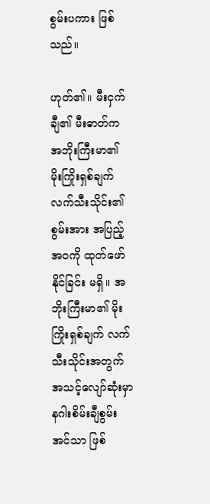စွမ်းပကား ဖြစ်သည်။

ဟုတ်၏။ မီးငှက်ချီ၏ မီးဓာတ်က အဘိုးကြီးမာ၏ မိုးကြိုးရှစ်ချက် လက်သီးသိုင်း၏ စွမ်းအား အပြည့်အဝကို ထုတ်ဖော်နိုင်ခြင်း မရှိ။ အဘိုးကြီးမာ၏ မိုးကြိုးရှစ်ချက် လက်သီးသိုင်းအတွက် အသင့်လျော်ဆုံးမှာ နဂါးစိမ်းချီစွမ်းအင်သာ ဖြစ်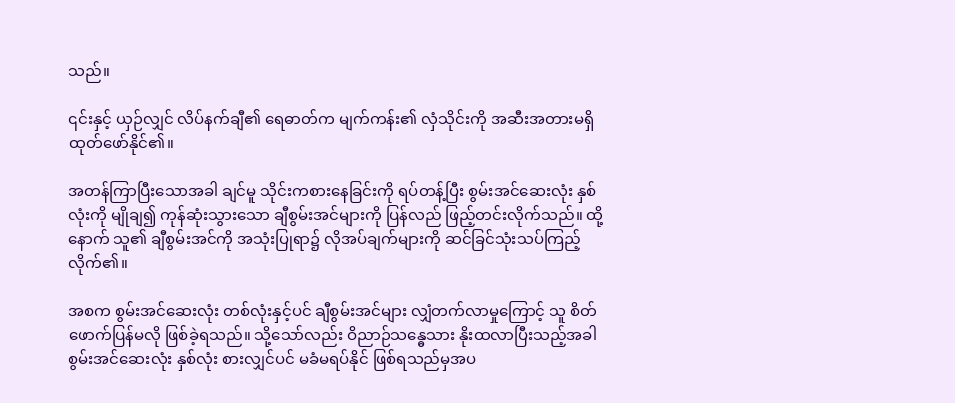သည်။

၎င်းနှင့် ယှဉ်လျှင် လိပ်နက်ချီ၏ ရေဓာတ်က မျက်ကန်း၏ လှံသိုင်းကို အဆီးအတားမရှိ ထုတ်ဖော်နိုင်၏။

အတန်ကြာပြီးသောအခါ ချင်မူ သိုင်းကစားနေခြင်းကို ရပ်တန့်ပြီး စွမ်းအင်ဆေးလုံး နှစ်လုံးကို မျိုချ၍ ကုန်ဆုံးသွားသော ချီစွမ်းအင်များကို ပြန်လည် ဖြည့်တင်းလိုက်သည်။ ထို့နောက် သူ၏ ချီစွမ်းအင်ကို အသုံးပြုရာ၌ လိုအပ်ချက်များကို ဆင်ခြင်သုံးသပ်ကြည့်လိုက်၏။

အစက စွမ်းအင်ဆေးလုံး တစ်လုံးနှင့်ပင် ချီစွမ်းအင်များ လျှံတက်လာမှုကြောင့် သူ စိတ်ဖောက်ပြန်မလို ဖြစ်ခဲ့ရသည်။ သို့သော်လည်း ဝိညာဉ်သန္ဓေသား နိုးထလာပြီးသည့်အခါ စွမ်းအင်ဆေးလုံး နှစ်လုံး စားလျှင်ပင် မခံမရပ်နိုင် ဖြစ်ရသည်မှအပ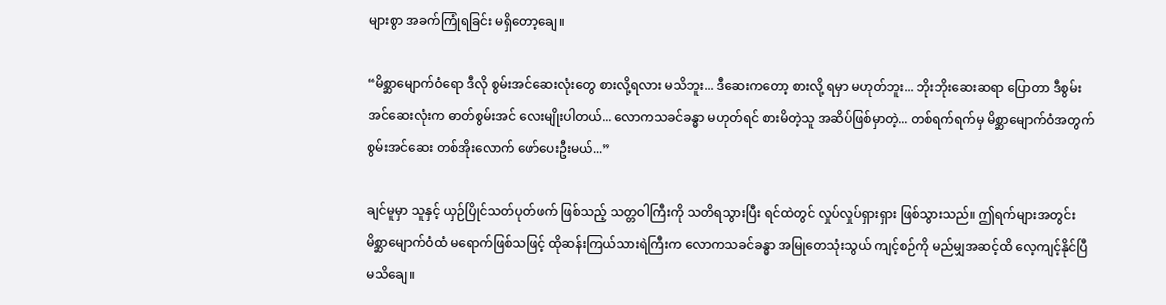များစွာ အခက်ကြုံရခြင်း မရှိတော့ချေ။

“မိစ္ဆာမျောက်ဝံရော ဒီလို စွမ်းအင်ဆေးလုံးတွေ စားလို့ရလား မသိဘူး... ဒီဆေးကတော့ စားလို့ ရမှာ မဟုတ်ဘူး... ဘိုးဘိုးဆေးဆရာ ပြောတာ ဒီစွမ်းအင်ဆေးလုံးက ဓာတ်စွမ်းအင် လေးမျိုးပါတယ်... လောကသခင်ခန္ဓာ မဟုတ်ရင် စားမိတဲ့သူ အဆိပ်ဖြစ်မှာတဲ့... တစ်ရက်ရက်မှ မိစ္ဆာမျောက်ဝံအတွက် စွမ်းအင်ဆေး တစ်အိုးလောက် ဖော်ပေးဦးမယ်...”

ချင်မူမှာ သူနှင့် ယှဉ်ပြိုင်သတ်ပုတ်ဖက် ဖြစ်သည့် သတ္တဝါကြီးကို သတိရသွားပြီး ရင်ထဲတွင် လှုပ်လှုပ်ရှားရှား ဖြစ်သွားသည်။ ဤရက်များအတွင်း မိစ္ဆာမျောက်ဝံထံ မရောက်ဖြစ်သဖြင့် ထိုဆန်းကြယ်သားရဲကြီးက လောကသခင်ခန္ဓာ အမြုတေသုံးသွယ် ကျင့်စဉ်ကို မည်မျှအဆင့်ထိ လေ့ကျင့်နိုင်ပြီ မသိချေ။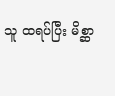သူ ထရပ်ပြီး မိစ္ဆာ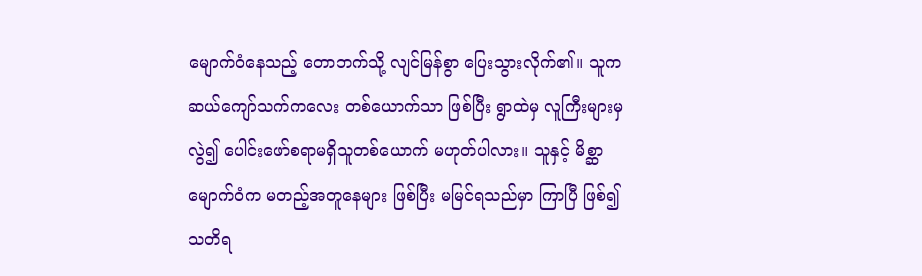မျောက်ဝံနေသည့် တောဘက်သို့ လျင်မြန်စွာ ပြေးသွားလိုက်၏။ သူက ဆယ်ကျော်သက်ကလေး တစ်ယောက်သာ ဖြစ်ပြီး ရွာထဲမှ လူကြီးများမှ လွဲ၍ ပေါင်းဖော်စရာမရှိသူတစ်ယောက် မဟုတ်ပါလား။ သူနှင့် မိစ္ဆာမျောက်ဝံက မတည့်အတူနေများ ဖြစ်ပြီး မမြင်ရသည်မှာ ကြာပြီ ဖြစ်၍ သတိရ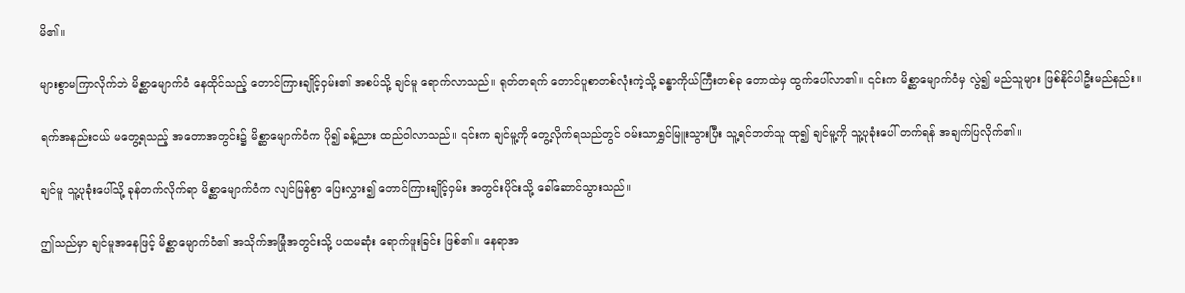မိ၏။

များစွာမကြာလိုက်ဘဲ မိစ္ဆာမျောက်ဝံ နေထိုင်သည့် တောင်ကြားချိုင့်ဝှမ်း၏ အစပ်သို့ ချင်မူ ရောက်လာသည်။ ရုတ်တရက် တောင်ပူစာတစ်လုံးကဲ့သို့ ခန္ဓာကိုယ်ကြီးတစ်ခု တောထဲမှ ထွက်ပေါ်လာ၏။ ၎င်းက မိစ္ဆာမျောက်ဝံမှ လွဲ၍ မည်သူများ ဖြစ်နိုင်ပါဦးမည်နည်း။

ရက်အနည်းငယ် မတွေ့ရသည့် အတောအတွင်း၌ မိစ္ဆာမျောက်ဝံက ပို၍ ခန့်ညား ထည်ဝါလာသည်။ ၎င်းက ချင်မူ့ကို တွေ့လိုက်ရသည်တွင် ဝမ်းသာရွှင်မြူးသွားပြီး သူ့ရင်ဘတ်သူ ထု၍ ချင်မူ့ကို သူ့ပုခုံးပေါ် တက်ရန် အချက်ပြလိုက်၏။

ချင်မူ သူ့ပုခုံးပေါ်သို့ ခုန်တက်လိုက်ရာ မိစ္ဆာမျောက်ဝံက လျင်မြန်စွာ ပြေးလွှား၍ တောင်ကြားချိုင့်ဝှမ်း အတွင်းပိုင်းသို့ ခေါ်ဆောင်သွားသည်။

ဤသည်မှာ ချင်မူအနေဖြင့် မိစ္ဆာမျောက်ဝံ၏ အသိုက်အမြုံအတွင်းသို့ ပထမဆုံး ရောက်ဖူးခြင်း ဖြစ်၏။ နေရာအ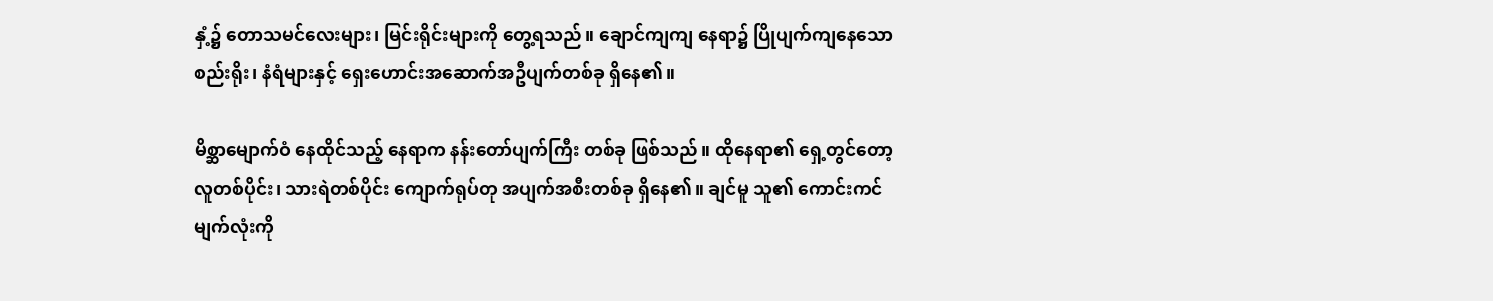နှံ့၌ တောသမင်လေးများ၊ မြင်းရိုင်းများကို တွေ့ရသည်။ ချောင်ကျကျ နေရာ၌ ပြိုပျက်ကျနေသော စည်းရိုး၊ နံရံများနှင့် ရှေးဟောင်းအဆောက်အဦပျက်တစ်ခု ရှိနေ၏။

မိစ္ဆာမျောက်ဝံ နေထိုင်သည့် နေရာက နန်းတော်ပျက်ကြီး တစ်ခု ဖြစ်သည်။ ထိုနေရာ၏ ရှေ့တွင်တော့ လူတစ်ပိုင်း၊ သားရဲတစ်ပိုင်း ကျောက်ရုပ်တု အပျက်အစီးတစ်ခု ရှိနေ၏။ ချင်မူ သူ၏ ကောင်းကင်မျက်လုံးကို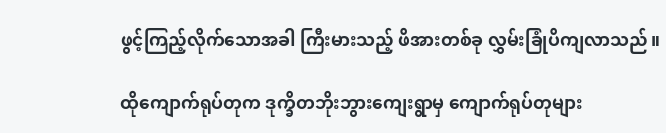ဖွင့်ကြည့်လိုက်သောအခါ ကြီးမားသည့် ဖိအားတစ်ခု လွှမ်းခြုံပိကျလာသည်။

ထိုကျောက်ရုပ်တုက ဒုက္ခိတဘိုးဘွားကျေးရွာမှ ကျောက်ရုပ်တုများ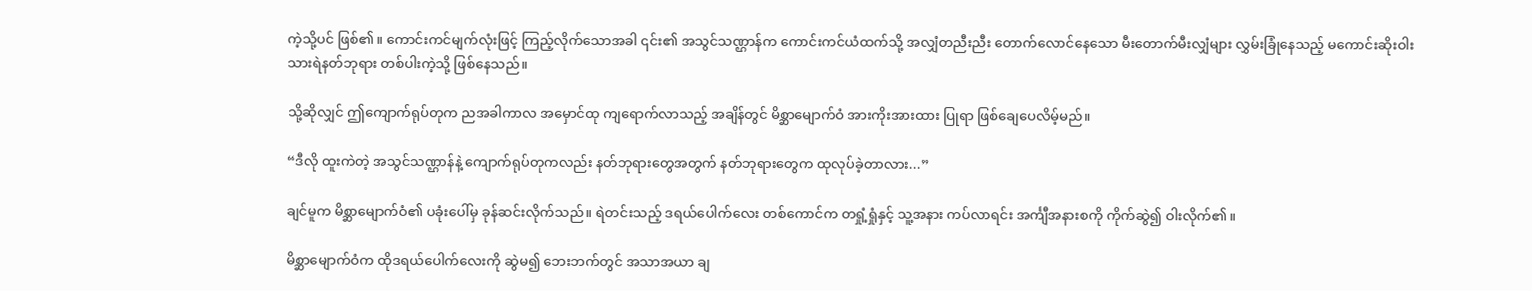ကဲ့သို့ပင် ဖြစ်၏။ ကောင်းကင်မျက်လုံးဖြင့် ကြည့်လိုက်သောအခါ ၎င်း၏ အသွင်သဏ္ဌာန်က ကောင်းကင်ယံထက်သို့ အလျှံတညီးညီး တောက်လောင်နေသော မီးတောက်မီးလျှံများ လွှမ်းခြုံနေသည့် မကောင်းဆိုးဝါး သားရဲနတ်ဘုရား တစ်ပါးကဲ့သို့ ဖြစ်နေသည်။

သို့ဆိုလျှင် ဤကျောက်ရုပ်တုက ညအခါကာလ အမှောင်ထု ကျရောက်လာသည့် အချိန်တွင် မိစ္ဆာမျောက်ဝံ အားကိုးအားထား ပြုရာ ဖြစ်ချေပေလိမ့်မည်။

“ဒီလို ထူးကဲတဲ့ အသွင်သဏ္ဌာန်နဲ့ ကျောက်ရုပ်တုကလည်း နတ်ဘုရားတွေအတွက် နတ်ဘုရားတွေက ထုလုပ်ခဲ့တာလား...”

ချင်မူက မိစ္ဆာမျောက်ဝံ၏ ပခုံးပေါ်မှ ခုန်ဆင်းလိုက်သည်။ ရဲတင်းသည့် ဒရယ်ပေါက်လေး တစ်ကောင်က တရှုံ့ရှုံနှင့် သူ့အနား ကပ်လာရင်း အင်္ကျီအနားစကို ကိုက်ဆွဲ၍ ဝါးလိုက်၏။

မိစ္ဆာမျောက်ဝံက ထိုဒရယ်ပေါက်လေးကို ဆွဲမ၍ ဘေးဘက်တွင် အသာအယာ ချ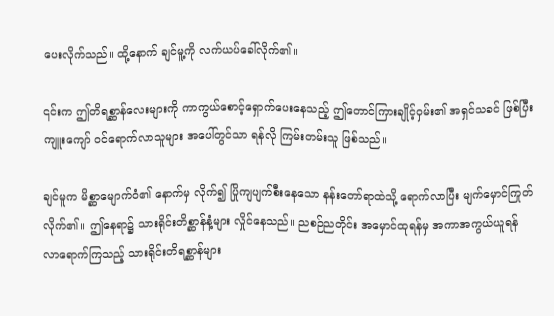ပေးလိုက်သည်။ ထို့နောက် ချင်မူ့ကို လက်ယပ်ခေါ်လိုက်၏။

၎င်းက ဤတိရစ္ဆာန်လေးများကို ကာကွယ်စောင့်ရှောက်ပေးနေသည့် ဤတောင်ကြားချိုင့်ဝှမ်း၏ အရှင်သခင် ဖြစ်ပြီး ကျူးကျော် ဝင်ရောက်လာသူများ အပေါ်တွင်သာ ရန်လို ကြမ်းတမ်းသူ ဖြစ်သည်။

ချင်မူက မိစ္ဆာမျောက်ဝံ၏ နောက်မှ လိုက်၍ ပြိုကျပျက်စီးနေသော နန်းတော်ရာထဲသို့ ရောက်လာပြီး မျက်မှောင်ကြုတ်လိုက်၏။ ဤနေရာ၌ သားရိုင်းတိစ္ဆာန်နံ့များ လှိုင်နေသည်။ ညစဉ်ညတိုင်း အမှောင်ထုရန်မှ အကာအကွယ်ယူရန် လာရောက်ကြသည့် သားရိုင်းတိရစ္ဆာန်များ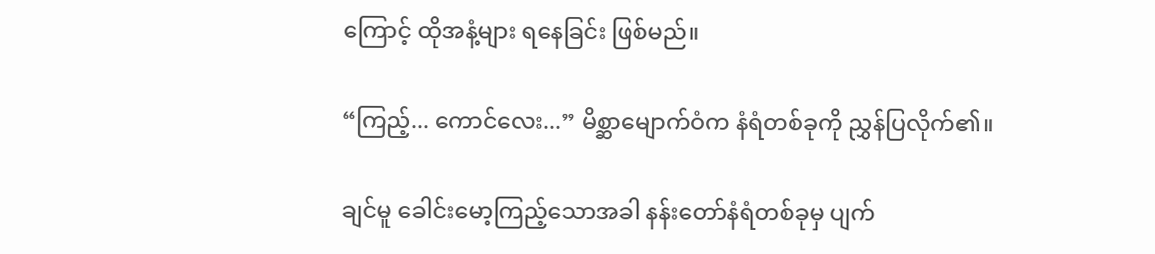ကြောင့် ထိုအနံ့များ ရနေခြင်း ဖြစ်မည်။

“ကြည့်... ကောင်လေး...” မိစ္ဆာမျောက်ဝံက နံရံတစ်ခုကို ညွှန်ပြလိုက်၏။

ချင်မူ ခေါင်းမော့ကြည့်သောအခါ နန်းတော်နံရံတစ်ခုမှ ပျက်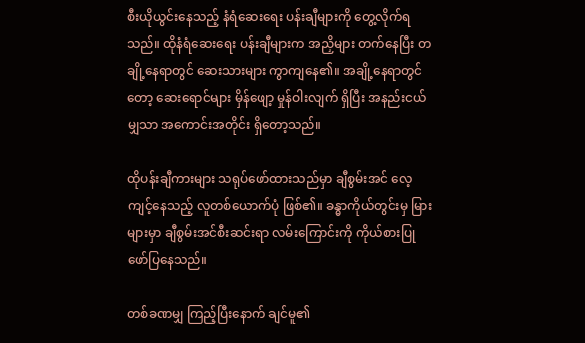စီးယိုယွင်းနေသည့် နံရံဆေးရေး ပန်းချီများကို တွေ့လိုက်ရသည်။ ထိုနံရံဆေးရေး ပန်းချီများက အညှိများ တက်နေပြီး တချို့နေရာတွင် ဆေးသားများ ကွာကျနေ၏။ အချို့နေရာတွင်တော့ ဆေးရောင်များ မှိန်ဖျော့ မှုန်ဝါးလျက် ရှိပြီး အနည်းငယ်မျှသာ အကောင်းအတိုင်း ရှိတော့သည်။

ထိုပန်းချီကားများ သရုပ်ဖော်ထားသည်မှာ ချီစွမ်းအင် လေ့ကျင့်နေသည့် လူတစ်ယောက်ပုံ ဖြစ်၏။ ခန္ဓာကိုယ်တွင်းမှ မြားများမှာ ချီစွမ်းအင်စီးဆင်းရာ လမ်းကြောင်းကို ကိုယ်စားပြု ဖော်ပြနေသည်။

တစ်ခဏမျှ ကြည့်ပြီးနောက် ချင်မူ၏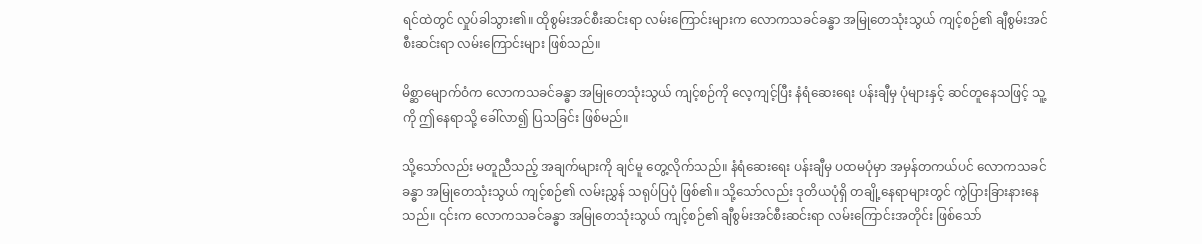ရင်ထဲတွင် လှုပ်ခါသွား၏။ ထိုစွမ်းအင်စီးဆင်းရာ လမ်းကြောင်းများက လောကသခင်ခန္ဓာ အမြုတေသုံးသွယ် ကျင့်စဉ်၏ ချီစွမ်းအင် စီးဆင်းရာ လမ်းကြောင်းများ ဖြစ်သည်။

မိစ္ဆာမျောက်ဝံက လောကသခင်ခန္ဓာ အမြုတေသုံးသွယ် ကျင့်စဉ်ကို လေ့ကျင့်ပြီး နံရံဆေးရေး ပန်းချီမှ ပုံများနှင့် ဆင်တူနေသဖြင့် သူ့ကို ဤနေရာသို့ ခေါ်လာ၍ ပြသခြင်း ဖြစ်မည်။

သို့သော်လည်း မတူညီသည့် အချက်များကို ချင်မူ တွေ့လိုက်သည်။ နံရံဆေးရေး ပန်းချီမှ ပထမပုံမှာ အမှန်တကယ်ပင် လောကသခင်ခန္ဓာ အမြုတေသုံးသွယ် ကျင့်စဉ်၏ လမ်းညွှန် သရုပ်ပြပုံ ဖြစ်၏။ သို့သော်လည်း ဒုတိယပုံရှိ တချို့နေရာများတွင် ကွဲပြားခြားနားနေသည်။ ၎င်းက လောကသခင်ခန္ဓာ အမြုတေသုံးသွယ် ကျင့်စဉ်၏ ချီစွမ်းအင်စီးဆင်းရာ လမ်းကြောင်းအတိုင်း ဖြစ်သော်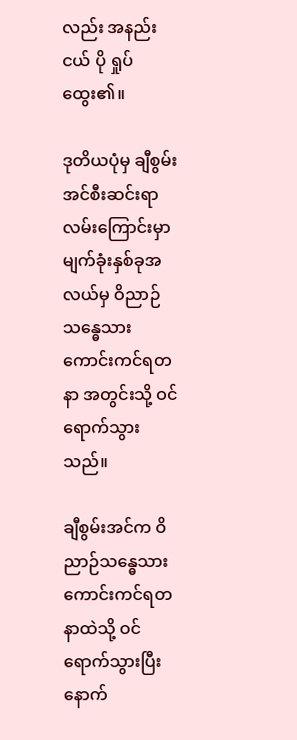လည်း အနည်းငယ် ပို ရှုပ်ထွေး၏။

ဒုတိယပုံမှ ချီစွမ်းအင်စီးဆင်းရာ လမ်းကြောင်းမှာ မျက်ခုံးနှစ်ခုအလယ်မှ ဝိညာဉ်သန္ဓေသား ကောင်းကင်ရတနာ အတွင်းသို့ ဝင်ရောက်သွားသည်။

ချီစွမ်းအင်က ဝိညာဉ်သန္ဓေသား ကောင်းကင်ရတနာထဲသို့ ဝင်ရောက်သွားပြီးနောက်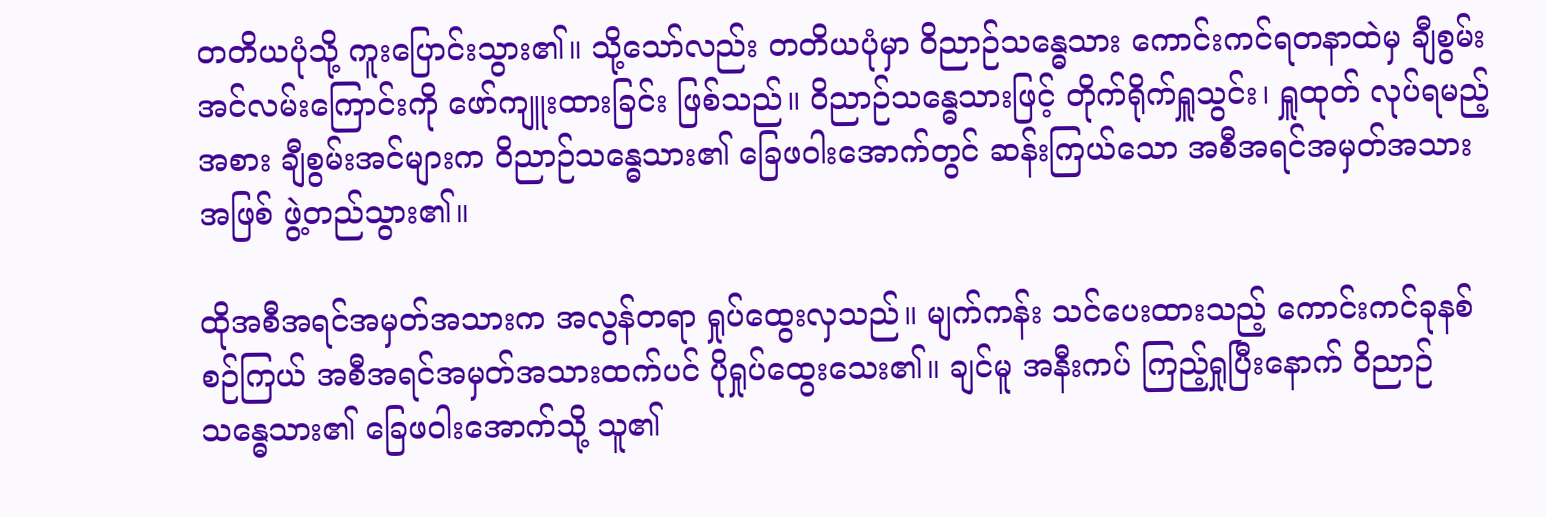တတိယပုံသို့ ကူးပြောင်းသွား၏။ သို့သော်လည်း တတိယပုံမှာ ဝိညာဉ်သန္ဓေသား ကောင်းကင်ရတနာထဲမှ ချီစွမ်းအင်လမ်းကြောင်းကို ဖော်ကျူးထားခြင်း ဖြစ်သည်။ ဝိညာဉ်သန္ဓေသားဖြင့် တိုက်ရိုက်ရှူသွင်း၊ ရှူထုတ် လုပ်ရမည့်အစား ချီစွမ်းအင်များက ဝိညာဉ်သန္ဓေသား၏ ခြေဖဝါးအောက်တွင် ဆန်းကြယ်သော အစီအရင်အမှတ်အသားအဖြစ် ဖွဲ့တည်သွား၏။

ထိုအစီအရင်အမှတ်အသားက အလွန်တရာ ရှုပ်ထွေးလှသည်။ မျက်ကန်း သင်ပေးထားသည့် ကောင်းကင်ခုနစ်စဉ်ကြယ် အစီအရင်အမှတ်အသားထက်ပင် ပိုရှုပ်ထွေးသေး၏။ ချင်မူ အနီးကပ် ကြည့်ရှုပြီးနောက် ဝိညာဉ်သန္ဓေသား၏ ခြေဖဝါးအောက်သို့ သူ၏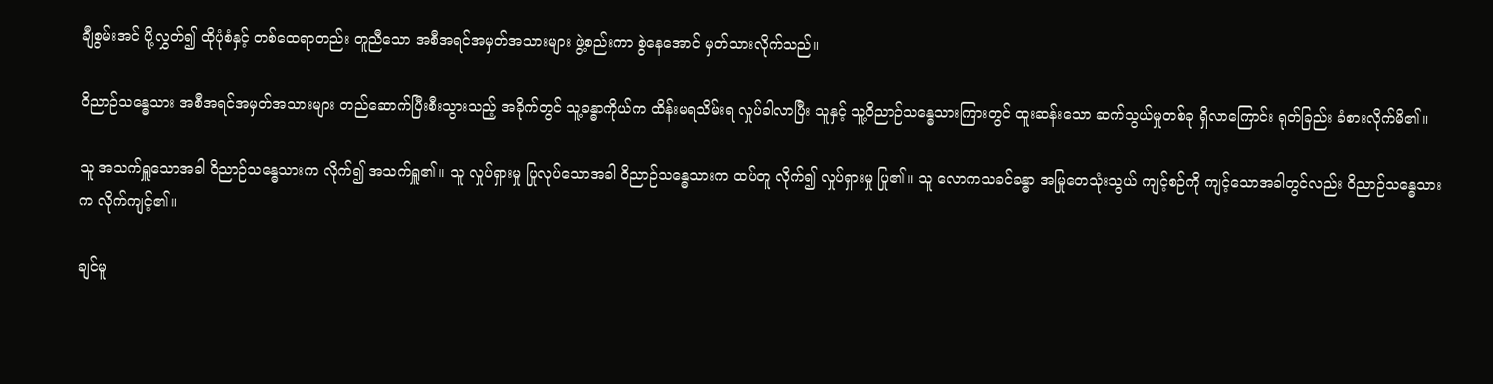ချီစွမ်းအင် ပို့လွှတ်၍ ထိုပုံစံနှင့် တစ်ထေရာတည်း တူညီသော အစီအရင်အမှတ်အသားများ ဖွဲ့စည်းကာ စွဲနေအောင် မှတ်သားလိုက်သည်။

ဝိညာဉ်သန္ဓေသား အစီအရင်အမှတ်အသားများ တည်ဆောက်ပြီးစီးသွားသည့် အခိုက်တွင် သူ့ခန္ဓာကိုယ်က ထိန်းမရသိမ်းရ လှုပ်ခါလာပြီး သူနှင့် သူ့ဝိညာဉ်သန္ဓေသားကြားတွင် ထူးဆန်းသော ဆက်သွယ်မှုတစ်ခု ရှိလာကြောင်း ရုတ်ခြည်း ခံစားလိုက်မိ၏။

သူ အသက်ရှူသောအခါ ဝိညာဉ်သန္ဓေသားက လိုက်၍ အသက်ရှူ၏။ သူ လှုပ်ရှားမှု ပြုလုပ်သောအခါ ဝိညာဉ်သန္ဓေသားက ထပ်တူ လိုက်၍ လှုပ်ရှားမှု ပြု၏။ သူ လောကသခင်ခန္ဓာ အမြုတေသုံးသွယ် ကျင့်စဉ်ကို ကျင့်သောအခါတွင်လည်း ဝိညာဉ်သန္ဓေသားက လိုက်ကျင့်၏။

ချင်မူ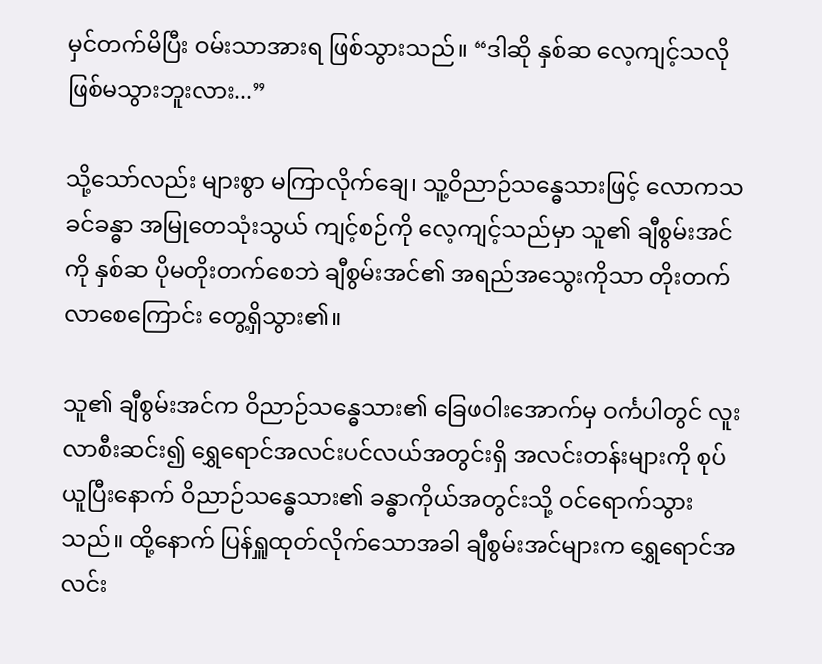မှင်တက်မိပြီး ဝမ်းသာအားရ ဖြစ်သွားသည်။ “ဒါဆို နှစ်ဆ လေ့ကျင့်သလို ဖြစ်မသွားဘူးလား...”

သို့သော်လည်း များစွာ မကြာလိုက်ချေ၊ သူ့ဝိညာဉ်သန္ဓေသားဖြင့် လောကသခင်ခန္ဓာ အမြုတေသုံးသွယ် ကျင့်စဉ်ကို လေ့ကျင့်သည်မှာ သူ၏ ချီစွမ်းအင်ကို နှစ်ဆ ပိုမတိုးတက်စေဘဲ ချီစွမ်းအင်၏ အရည်အသွေးကိုသာ တိုးတက်လာစေကြောင်း တွေ့ရှိသွား၏။

သူ၏ ချီစွမ်းအင်က ဝိညာဉ်သန္ဓေသား၏ ခြေဖဝါးအောက်မှ ဝင်္ကပါတွင် လူးလာစီးဆင်း၍ ရွှေရောင်အလင်းပင်လယ်အတွင်းရှိ အလင်းတန်းများကို စုပ်ယူပြီးနောက် ဝိညာဉ်သန္ဓေသား၏ ခန္ဓာကိုယ်အတွင်းသို့ ဝင်ရောက်သွားသည်။ ထို့နောက် ပြန်ရှူထုတ်လိုက်သောအခါ ချီစွမ်းအင်များက ရွှေရောင်အလင်း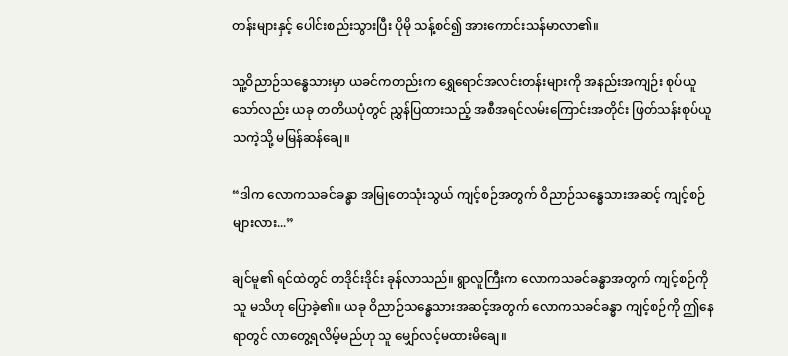တန်းများနှင့် ပေါင်းစည်းသွားပြီး ပိုမို သန့်စင်၍ အားကောင်းသန်မာလာ၏။

သူ့ဝိညာဉ်သန္ဓေသားမှာ ယခင်ကတည်းက ရွှေရောင်အလင်းတန်းများကို အနည်းအကျဉ်း စုပ်ယူသော်လည်း ယခု တတိယပုံတွင် ညွှန်ပြထားသည့် အစီအရင်လမ်းကြောင်းအတိုင်း ဖြတ်သန်းစုပ်ယူသကဲ့သို့ မမြန်ဆန်ချေ။

“ဒါက လောကသခင်ခန္ဓာ အမြုတေသုံးသွယ် ကျင့်စဉ်အတွက် ဝိညာဉ်သန္ဓေသားအဆင့် ကျင့်စဉ်များလား...”

ချင်မူ၏ ရင်ထဲတွင် တဒိုင်းဒိုင်း ခုန်လာသည်။ ရွာလူကြီးက လောကသခင်ခန္ဓာအတွက် ကျင့်စဉ်ကို သူ မသိဟု ပြောခဲ့၏။ ယခု ဝိညာဉ်သန္ဓေသားအဆင့်အတွက် လောကသခင်ခန္ဓာ ကျင့်စဉ်ကို ဤနေရာတွင် လာတွေ့ရလိမ့်မည်ဟု သူ မျှော်လင့်မထားမိချေ။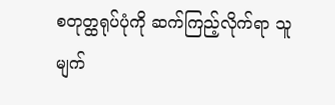စတုတ္ထရုပ်ပုံကို ဆက်ကြည့်လိုက်ရာ သူ မျက်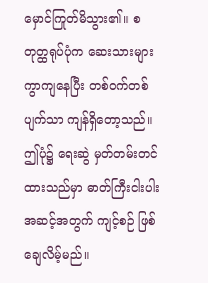မှောင်ကြုတ်မိသွား၏။ စတုတ္ထရုပ်ပုံက ဆေးသားများ ကွာကျနေပြီး တစ်ဝက်တစ်ပျက်သာ ကျန်ရှိတော့သည်။ ဤပုံ၌ ရေးဆွဲ မှတ်တမ်းတင်ထားသည်မှာ ဓာတ်ကြီးငါးပါးအဆင့်အတွက် ကျင့်စဉ် ဖြစ်ချေလိမ့်မည်။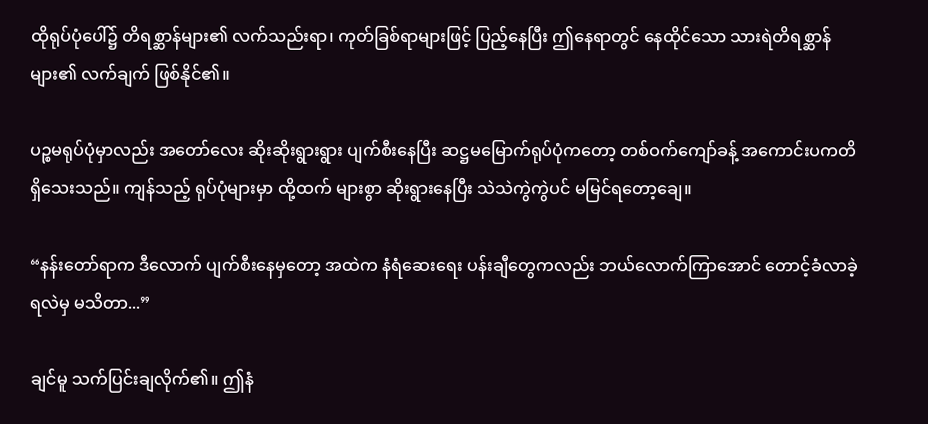ထိုရုပ်ပုံပေါ်၌ တိရစ္ဆာန်များ၏ လက်သည်းရာ၊ ကုတ်ခြစ်ရာများဖြင့် ပြည့်နေပြီး ဤနေရာတွင် နေထိုင်သော သားရဲတိရစ္ဆာန်များ၏ လက်ချက် ဖြစ်နိုင်၏။

ပဉ္စမရုပ်ပုံမှာလည်း အတော်လေး ဆိုးဆိုးရွားရွား ပျက်စီးနေပြီး ဆဋ္ဌမမြောက်ရုပ်ပုံကတော့ တစ်ဝက်ကျော်ခန့် အကောင်းပကတိ ရှိသေးသည်။ ကျန်သည့် ရုပ်ပုံများမှာ ထို့ထက် များစွာ ဆိုးရွားနေပြီး သဲသဲကွဲကွဲပင် မမြင်ရတော့ချေ။

“နန်းတော်ရာက ဒီလောက် ပျက်စီးနေမှတော့ အထဲက နံရံဆေးရေး ပန်းချီတွေကလည်း ဘယ်လောက်ကြာအောင် တောင့်ခံလာခဲ့ရလဲမှ မသိတာ...”

ချင်မူ သက်ပြင်းချလိုက်၏။ ဤနံ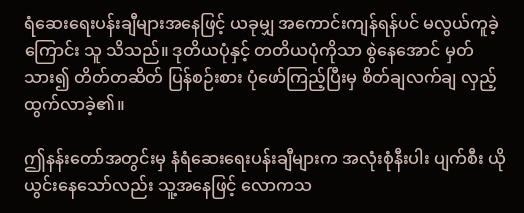ရံဆေးရေးပန်းချီများအနေဖြင့် ယခုမျှ အကောင်းကျန်ရန်ပင် မလွယ်ကူခဲ့ကြောင်း သူ သိသည်။ ဒုတိယပုံနှင့် တတိယပုံကိုသာ စွဲနေအောင် မှတ်သား၍ တိတ်တဆိတ် ပြန်စဉ်းစား ပုံဖော်ကြည့်ပြီးမှ စိတ်ချလက်ချ လှည့်ထွက်လာခဲ့၏။

ဤနန်းတော်အတွင်းမှ နံရံဆေးရေးပန်းချီများက အလုံးစုံနီးပါး ပျက်စီး ယိုယွင်းနေသော်လည်း သူ့အနေဖြင့် လောကသ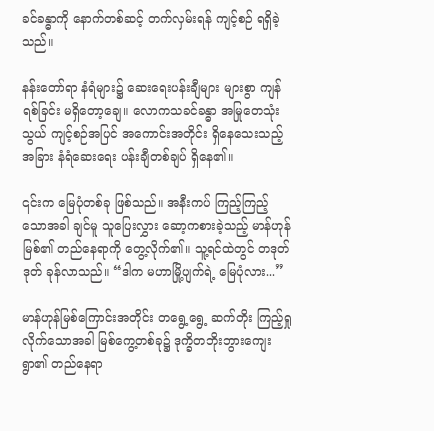ခင်ခန္ဓာကို နောက်တစ်ဆင့် တက်လှမ်းရန် ကျင့်စဉ် ရရှိခဲ့သည်။

နန်းတော်ရာ နံရံများ၌ ဆေးရေးပန်းချီများ များစွာ ကျန်ရစ်ခြင်း မရှိတော့ချေ။ လောကသခင်ခန္ဓာ အမြုတေသုံးသွယ် ကျင့်စဉ်အပြင် အကောင်းအတိုင်း ရှိနေသေးသည့် အခြား နံရံဆေးရေး ပန်းချီတစ်ချပ် ရှိနေ၏။

၎င်းက မြေပုံတစ်ခု ဖြစ်သည်။ အနီးကပ် ကြည့်ကြည့်သောအခါ ချင်မူ သူပြေးလွှား ဆော့ကစားခဲ့သည့် မာန်ဟုန်မြစ်၏ တည်နေရာကို တွေ့လိုက်၏။ သူ့ရင်ထဲတွင် တဒုတ်ဒုတ် ခုန်လာသည်။ “ဒါက မဟာမြို့ပျက်ရဲ့ မြေပုံလား...”

မာန်ဟုန်မြစ်ကြောင်းအတိုင်း တရွေ့ရွေ့ ဆက်တိုး ကြည့်ရှုလိုက်သောအခါ မြစ်ကွေ့တစ်ခု၌ ဒုက္ခိတဘိုးဘွားကျေးရွာ၏ တည်နေရာ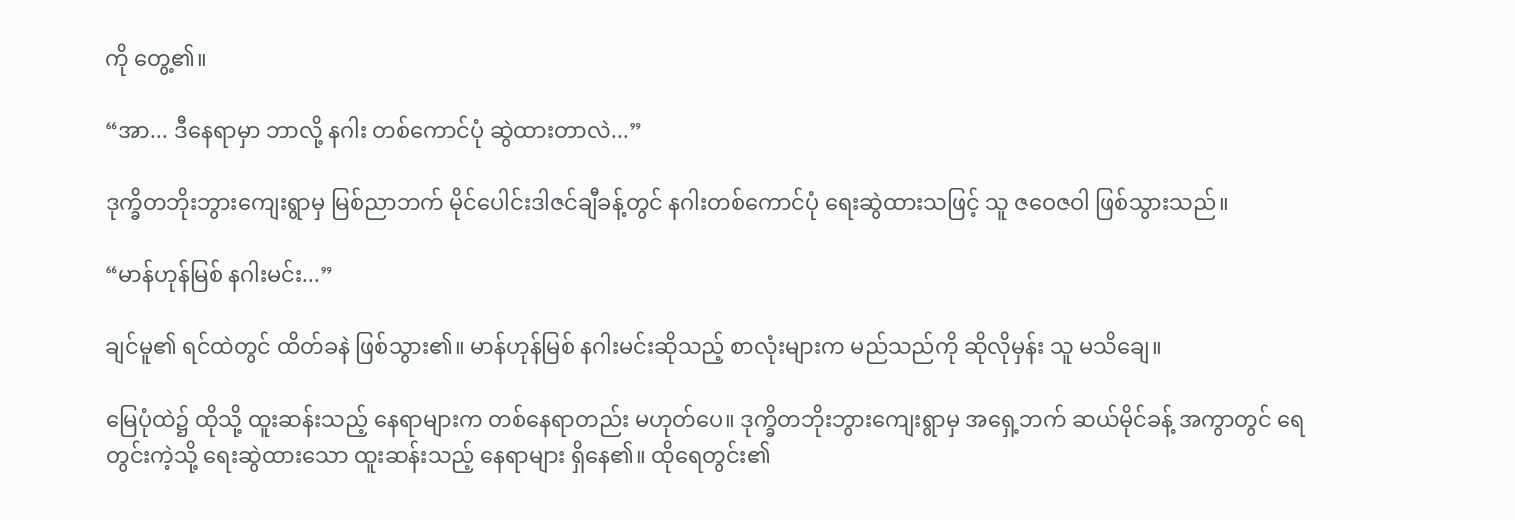ကို တွေ့၏။

“အာ... ဒီနေရာမှာ ဘာလို့ နဂါး တစ်ကောင်ပုံ ဆွဲထားတာလဲ...”

ဒုက္ခိတဘိုးဘွားကျေးရွာမှ မြစ်ညာဘက် မိုင်ပေါင်းဒါဇင်ချီခန့်တွင် နဂါးတစ်ကောင်ပုံ ရေးဆွဲထားသဖြင့် သူ ဇဝေဇဝါ ဖြစ်သွားသည်။

“မာန်ဟုန်မြစ် နဂါးမင်း...”

ချင်မူ၏ ရင်ထဲတွင် ထိတ်ခနဲ ဖြစ်သွား၏။ မာန်ဟုန်မြစ် နဂါးမင်းဆိုသည့် စာလုံးများက မည်သည်ကို ဆိုလိုမှန်း သူ မသိချေ။

မြေပုံထဲ၌ ထိုသို့ ထူးဆန်းသည့် နေရာများက တစ်နေရာတည်း မဟုတ်ပေ။ ဒုက္ခိတဘိုးဘွားကျေးရွာမှ အရှေ့ဘက် ဆယ်မိုင်ခန့် အကွာတွင် ရေတွင်းကဲ့သို့ ရေးဆွဲထားသော ထူးဆန်းသည့် နေရာများ ရှိနေ၏။ ထိုရေတွင်း၏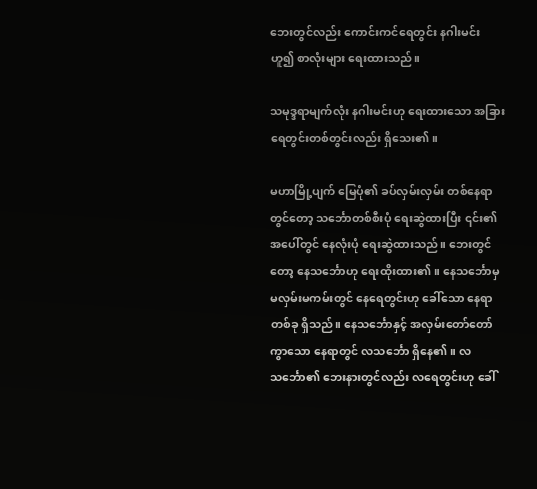ဘေးတွင်လည်း ကောင်းကင်ရေတွင်း နဂါးမင်း ဟူ၍ စာလုံးများ ရေးထားသည်။

သမုဒ္ဒရာမျက်လုံး နဂါးမင်းဟု ရေးထားသော အခြား ရေတွင်းတစ်တွင်းလည်း ရှိသေး၏။

မဟာမြို့ပျက် မြေပုံ၏ ခပ်လှမ်းလှမ်း တစ်နေရာတွင်တော့ သင်္ဘောတစ်စီးပုံ ရေးဆွဲထားပြီး ၎င်း၏ အပေါ်တွင် နေလုံးပုံ ရေးဆွဲထားသည်။ ဘေးတွင်တော့ နေသင်္ဘောဟု ရေးထိုးထား၏။ နေသင်္ဘောမှ မလှမ်းမကမ်းတွင် နေရေတွင်းဟု ခေါ်သော နေရာတစ်ခု ရှိသည်။ နေသင်္ဘောနှင့် အလှမ်းတော်တော် ကွာသော နေရာတွင် လသင်္ဘော ရှိနေ၏။ လသင်္ဘော၏ ဘေးနားတွင်လည်း လရေတွင်းဟု ခေါ်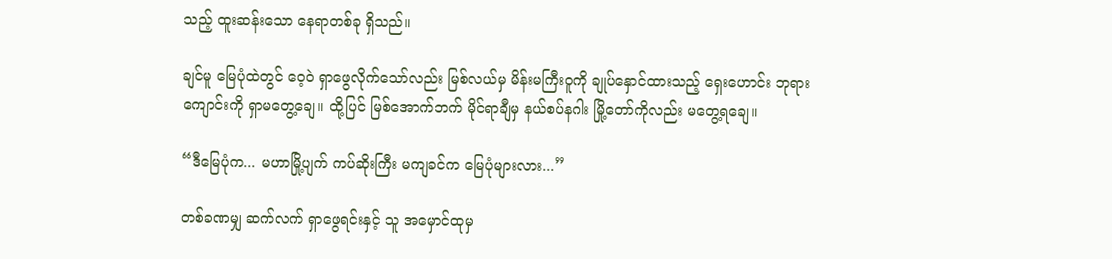သည့် ထူးဆန်းသော နေရာတစ်ခု ရှိသည်။

ချင်မူ မြေပုံထဲတွင် ဝေ့ဝဲ ရှာဖွေလိုက်သော်လည်း မြစ်လယ်မှ မိန်းမကြီးဝူကို ချုပ်နှောင်ထားသည့် ရှေးဟောင်း ဘုရားကျောင်းကို ရှာမတွေ့ချေ။ ထို့ပြင် မြစ်အောက်ဘက် မိုင်ရာချီမှ နယ်စပ်နဂါး မြို့တော်ကိုလည်း မတွေ့ရချေ။

“ဒီမြေပုံက... မဟာမြို့ပျက် ကပ်ဆိုးကြီး မကျခင်က မြေပုံများလား...”

တစ်ခဏမျှ ဆက်လက် ရှာဖွေရင်းနှင့် သူ အမှောင်ထုမှ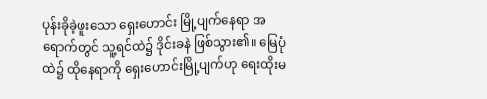ပုန်းခိုခဲ့ဖူးသော ရှေးဟောင်း မြို့ပျက်နေရာ အရောက်တွင် သူ့ရင်ထဲ၌ ဒိုင်းခနဲ ဖြစ်သွား၏။ မြေပုံထဲ၌ ထိုနေရာကို ရှေးဟောင်းမြို့ပျက်ဟု ရေးထိုးမ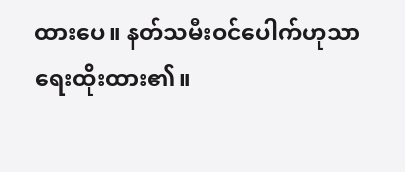ထားပေ။ နတ်သမီးဝင်ပေါက်ဟုသာ ရေးထိုးထား၏။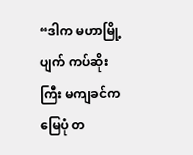“ဒါက မဟာမြို့ပျက် ကပ်ဆိုးကြီး မကျခင်က မြေပုံ တ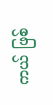ကယ် ဖြစ်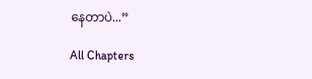နေတာပဲ...”

All Chapters